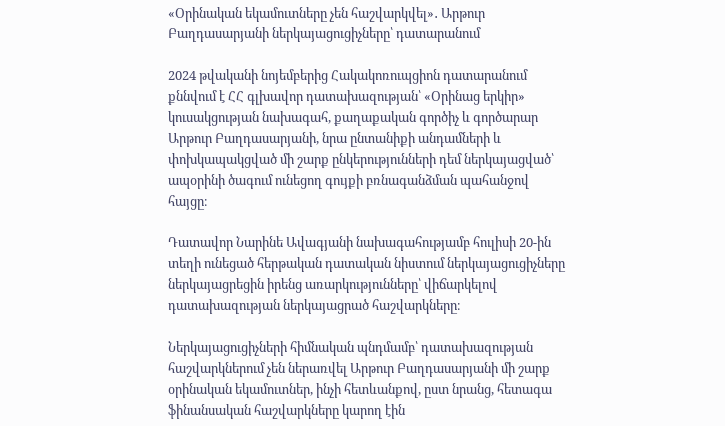«Օրինական եկամուտները չեն հաշվարկվել»․ Արթուր Բաղդասարյանի ներկայացուցիչները՝ դատարանում

2024 թվականի նոյեմբերից Հակակոռուպցիոն դատարանում քննվում է ՀՀ գլխավոր դատախազության՝ «Օրինաց երկիր» կուսակցության նախագահ, քաղաքական գործիչ և գործարար Արթուր Բաղդասարյանի, նրա ընտանիքի անդամների և փոխկապակցված մի շարք ընկերությունների դեմ ներկայացված՝ ապօրինի ծագում ունեցող գույքի բռնագանձման պահանջով հայցը։

Դատավոր Նարինե Ավագյանի նախագահությամբ հուլիսի 20-ին տեղի ունեցած հերթական դատական նիստում ներկայացուցիչները ներկայացրեցին իրենց առարկությունները՝ վիճարկելով դատախազության ներկայացրած հաշվարկները։

Ներկայացուցիչների հիմնական պնդմամբ՝ դատախազության հաշվարկներում չեն ներառվել Արթուր Բաղդասարյանի մի շարք օրինական եկամուտներ, ինչի հետևանքով, ըստ նրանց, հետագա ֆինանսական հաշվարկները կարող էին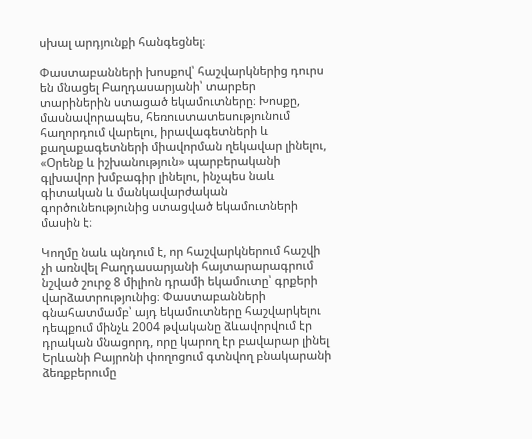սխալ արդյունքի հանգեցնել։

Փաստաբանների խոսքով՝ հաշվարկներից դուրս են մնացել Բաղդասարյանի՝ տարբեր տարիներին ստացած եկամուտները։ Խոսքը, մասնավորապես, հեռուստատեսությունում հաղորդում վարելու, իրավագետների և քաղաքագետների միավորման ղեկավար լինելու, «Օրենք և իշխանություն» պարբերականի գլխավոր խմբագիր լինելու, ինչպես նաև գիտական և մանկավարժական գործունեությունից ստացված եկամուտների մասին է։

Կողմը նաև պնդում է, որ հաշվարկներում հաշվի չի առնվել Բաղդասարյանի հայտարարագրում նշված շուրջ 8 միլիոն դրամի եկամուտը՝ գրքերի վարձատրությունից։ Փաստաբանների գնահատմամբ՝ այդ եկամուտները հաշվարկելու դեպքում մինչև 2004 թվականը ձևավորվում էր դրական մնացորդ, որը կարող էր բավարար լինել Երևանի Բայրոնի փողոցում գտնվող բնակարանի ձեռքբերումը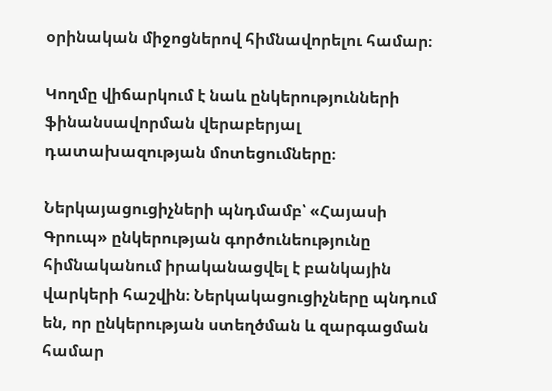օրինական միջոցներով հիմնավորելու համար։

Կողմը վիճարկում է նաև ընկերությունների ֆինանսավորման վերաբերյալ դատախազության մոտեցումները։

Ներկայացուցիչների պնդմամբ՝ «Հայասի Գրուպ» ընկերության գործունեությունը հիմնականում իրականացվել է բանկային վարկերի հաշվին։ Ներկակացուցիչները պնդում են, որ ընկերության ստեղծման և զարգացման համար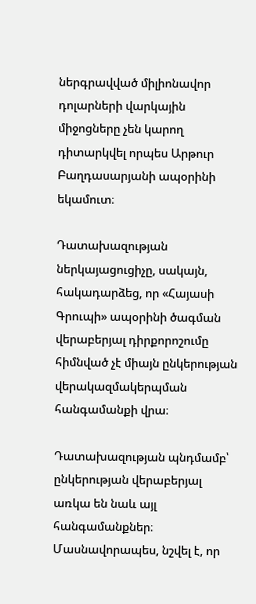ներգրավված միլիոնավոր դոլարների վարկային միջոցները չեն կարող դիտարկվել որպես Արթուր Բաղդասարյանի ապօրինի եկամուտ։

Դատախազության ներկայացուցիչը, սակայն, հակադարձեց, որ «Հայասի Գրուպի» ապօրինի ծագման վերաբերյալ դիրքորոշումը հիմնված չէ միայն ընկերության վերակազմակերպման հանգամանքի վրա։

Դատախազության պնդմամբ՝ ընկերության վերաբերյալ առկա են նաև այլ հանգամանքներ։ Մասնավորապես, նշվել է, որ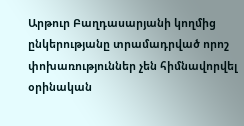Արթուր Բաղդասարյանի կողմից ընկերությանը տրամադրված որոշ փոխառություններ չեն հիմնավորվել օրինական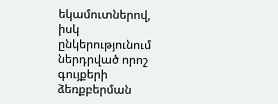եկամուտներով, իսկ ընկերությունում ներդրված որոշ գույքերի ձեռքբերման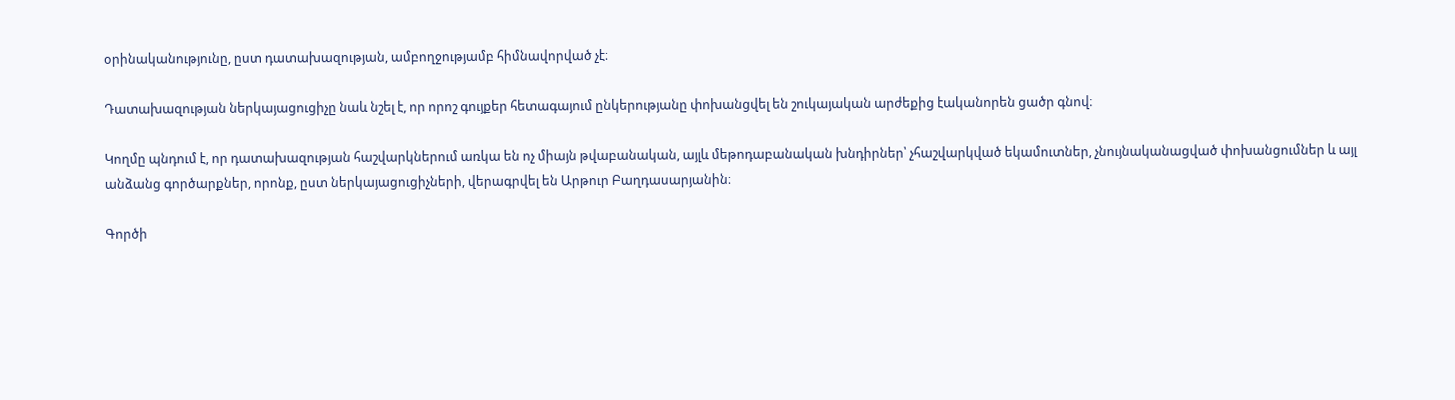օրինականությունը, ըստ դատախազության, ամբողջությամբ հիմնավորված չէ։

Դատախազության ներկայացուցիչը նաև նշել է, որ որոշ գույքեր հետագայում ընկերությանը փոխանցվել են շուկայական արժեքից էականորեն ցածր գնով։

Կողմը պնդում է, որ դատախազության հաշվարկներում առկա են ոչ միայն թվաբանական, այլև մեթոդաբանական խնդիրներ՝ չհաշվարկված եկամուտներ, չնույնականացված փոխանցումներ և այլ անձանց գործարքներ, որոնք, ըստ ներկայացուցիչների, վերագրվել են Արթուր Բաղդասարյանին։

Գործի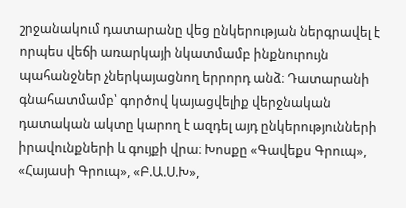շրջանակում դատարանը վեց ընկերության ներգրավել է որպես վեճի առարկայի նկատմամբ ինքնուրույն պահանջներ չներկայացնող երրորդ անձ։ Դատարանի գնահատմամբ՝ գործով կայացվելիք վերջնական դատական ակտը կարող է ազդել այդ ընկերությունների իրավունքների և գույքի վրա։ Խոսքը «Գավեքս Գրուպ», «Հայասի Գրուպ», «Բ.Ա.Ս.Խ»,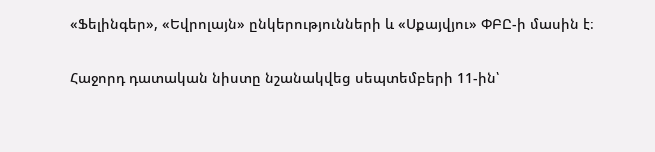«Ֆելինգեր», «Եվրոլայն» ընկերությունների և «Սքայվյու» ՓԲԸ-ի մասին է։

Հաջորդ դատական նիստը նշանակվեց սեպտեմբերի 11-ին՝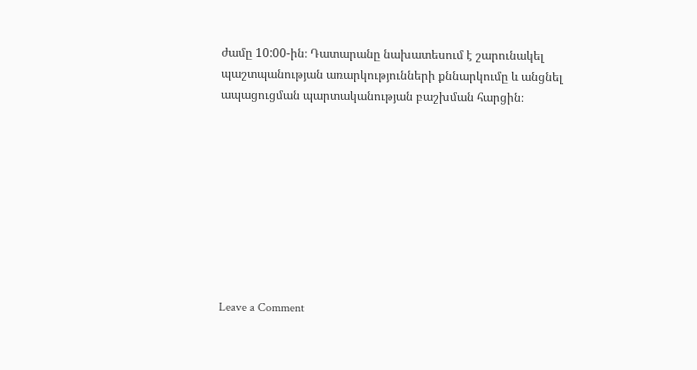ժամը 10:00-ին։ Դատարանը նախատեսում է շարունակել պաշտպանության առարկությունների քննարկումը և անցնել ապացուցման պարտականության բաշխման հարցին։









Leave a Comment